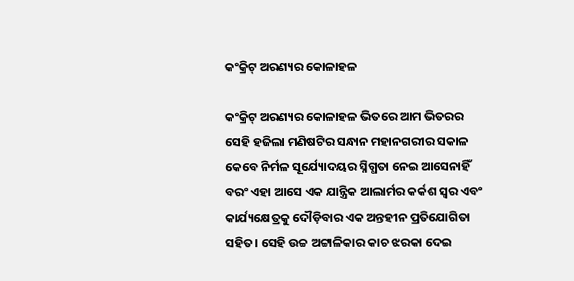କଂକ୍ରିଟ୍ ଅରଣ୍ୟର କୋଳାହଳ

କଂକ୍ରିଟ୍ ଅରଣ୍ୟର କୋଳାହଳ ଭିତରେ ଆମ ଭିତରର ସେହି ହଜିଲା ମଣିଷଟିର ସନ୍ଧାନ ମହାନଗରୀର ସକାଳ କେବେ ନିର୍ମଳ ସୂର୍ଯ୍ୟୋଦୟର ସ୍ନିଗ୍ଧତା ନେଇ ଆସେନାହିଁ ବରଂ ଏହା ଆସେ ଏକ ଯାନ୍ତ୍ରିକ ଆଲାର୍ମର କର୍କଶ ସ୍ୱର ଏବଂ କାର୍ଯ୍ୟକ୍ଷେତ୍ରକୁ ଦୌଡ଼ିବାର ଏକ ଅନ୍ତହୀନ ପ୍ରତିଯୋଗିତା ସହିତ। ସେହି ଉଚ୍ଚ ଅଟ୍ଟାଳିକାର କାଚ ଝରକା ଦେଇ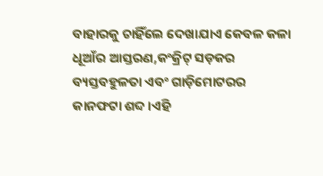ବାହାରକୁ ଚାହିଁଲେ ଦେଖାଯାଏ କେବଳ କଳା ଧୂଆଁର ଆସ୍ତରଣ,କଂକ୍ରିଟ୍ ସଡ଼କର ବ୍ୟସ୍ତବହୁଳତା ଏବଂ ଗାଡ଼ିମୋଟରର କାନଫଟା ଶବ୍ଦ।ଏହି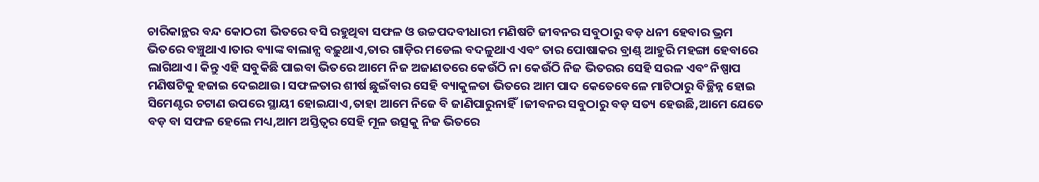ଚାରିକାନ୍ଥର ବନ୍ଦ କୋଠରୀ ଭିତରେ ବସି ରହୁଥିବା ସଫଳ ଓ ଉଚ୍ଚପଦବୀଧାରୀ ମଣିଷଟି ଜୀବନର ସବୁଠାରୁ ବଡ଼ ଧନୀ ହେବାର ଭ୍ରମ ଭିତରେ ବଞ୍ଚୁଥାଏ।ତାର ବ୍ୟାଙ୍କ ବାଲାନ୍ସ ବଢ଼ୁଥାଏ,ତାର ଗାଡ଼ିର ମଡେଲ ବଦଳୁଥାଏ ଏବଂ ତାର ପୋଷାକର ବ୍ରାଣ୍ଡ୍ ଆହୁରି ମହଙ୍ଗା ହେବାରେ ଲାଗିଥାଏ। କିନ୍ତୁ ଏହି ସବୁକିଛି ପାଇବା ଭିତରେ ଆମେ ନିଜ ଅଜାଣତରେ କେଉଁଠି ନା କେଉଁଠି ନିଜ ଭିତରର ସେହି ସରଳ ଏବଂ ନିଷ୍ପାପ ମଣିଷଟିକୁ ହଜାଇ ଦେଇଥାଉ। ସଫଳତାର ଶୀର୍ଷ ଛୁଇଁବାର ସେହି ବ୍ୟାକୁଳତା ଭିତରେ ଆମ ପାଦ କେତେବେଳେ ମାଟିଠାରୁ ବିଚ୍ଛିନ୍ନ ହୋଇ ସିମେଣ୍ଟର ଚଟାଣ ଉପରେ ସ୍ଥାୟୀ ହୋଇଯାଏ,ତାହା ଆମେ ନିଜେ ବି ଜାଣିପାରୁନାହିଁ।ଜୀବନର ସବୁଠାରୁ ବଡ଼ ସତ୍ୟ ହେଉଛି,ଆମେ ଯେତେ ବଡ଼ ବା ସଫଳ ହେଲେ ମଧ୍ୟ,ଆମ ଅସ୍ତିତ୍ୱର ସେହି ମୂଳ ଉତ୍ସକୁ ନିଜ ଭିତରେ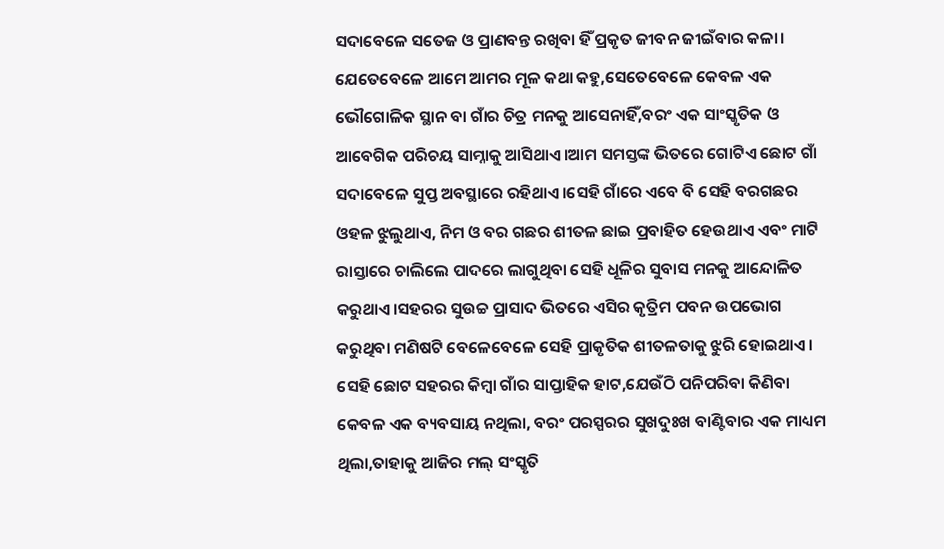ସଦାବେଳେ ସତେଜ ଓ ପ୍ରାଣବନ୍ତ ରଖିବା ହିଁ ପ୍ରକୃତ ଜୀବନ ଜୀଇଁବାର କଳା।
ଯେତେବେଳେ ଆମେ ଆମର ମୂଳ କଥା କହୁ,ସେତେବେଳେ କେବଳ ଏକ ଭୌଗୋଳିକ ସ୍ଥାନ ବା ଗାଁର ଚିତ୍ର ମନକୁ ଆସେନାହିଁ,ବରଂ ଏକ ସାଂସ୍କୃତିକ ଓ ଆବେଗିକ ପରିଚୟ ସାମ୍ନାକୁ ଆସିଥାଏ।ଆମ ସମସ୍ତଙ୍କ ଭିତରେ ଗୋଟିଏ ଛୋଟ ଗାଁ ସଦାବେଳେ ସୁପ୍ତ ଅବସ୍ଥାରେ ରହିଥାଏ।ସେହି ଗାଁରେ ଏବେ ବି ସେହି ବରଗଛର ଓହଳ ଝୁଲୁଥାଏ, ନିମ ଓ ବର ଗଛର ଶୀତଳ ଛାଇ ପ୍ରବାହିତ ହେଉଥାଏ ଏବଂ ମାଟି ରାସ୍ତାରେ ଚାଲିଲେ ପାଦରେ ଲାଗୁଥିବା ସେହି ଧୂଳିର ସୁବାସ ମନକୁ ଆନ୍ଦୋଳିତ କରୁଥାଏ।ସହରର ସୁଉଚ୍ଚ ପ୍ରାସାଦ ଭିତରେ ଏସିର କୃତ୍ରିମ ପବନ ଉପଭୋଗ କରୁଥିବା ମଣିଷଟି ବେଳେବେଳେ ସେହି ପ୍ରାକୃତିକ ଶୀତଳତାକୁ ଝୁରି ହୋଇଥାଏ। ସେହି ଛୋଟ ସହରର କିମ୍ବା ଗାଁର ସାପ୍ତାହିକ ହାଟ,ଯେଉଁଠି ପନିପରିବା କିଣିବା କେବଳ ଏକ ବ୍ୟବସାୟ ନଥିଲା, ବରଂ ପରସ୍ପରର ସୁଖଦୁଃଖ ବାଣ୍ଟିବାର ଏକ ମାଧ୍ୟମ ଥିଲା,ତାହାକୁ ଆଜିର ମଲ୍ ସଂସ୍କୃତି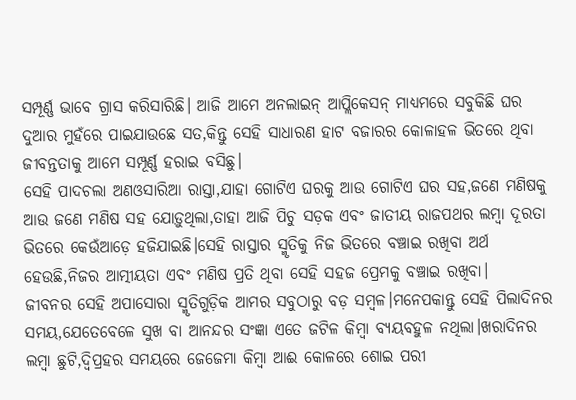ସମ୍ପୂର୍ଣ୍ଣ ଭାବେ ଗ୍ରାସ କରିସାରିଛି। ଆଜି ଆମେ ଅନଲାଇନ୍ ଆପ୍ଲିକେସନ୍ ମାଧ୍ୟମରେ ସବୁକିଛି ଘର ଦୁଆର ମୁହଁରେ ପାଇଯାଉଛେ ସତ,କିନ୍ତୁ ସେହି ସାଧାରଣ ହାଟ ବଜାରର କୋଳାହଳ ଭିତରେ ଥିବା ଜୀବନ୍ତତାକୁ ଆମେ ସମ୍ପୂର୍ଣ୍ଣ ହରାଇ ବସିଛୁ।
ସେହି ପାଦଚଲା ଅଣଓସାରିଆ ରାସ୍ତା,ଯାହା ଗୋଟିଏ ଘରକୁ ଆଉ ଗୋଟିଏ ଘର ସହ,ଜଣେ ମଣିଷକୁ ଆଉ ଜଣେ ମଣିଷ ସହ ଯୋଡ଼ୁଥିଲା,ତାହା ଆଜି ପିଚୁ ସଡ଼କ ଏବଂ ଜାତୀୟ ରାଜପଥର ଲମ୍ବା ଦୂରତା ଭିତରେ କେଉଁଆଡ଼େ ହଜିଯାଇଛି।ସେହି ରାସ୍ତାର ସ୍ମୃତିକୁ ନିଜ ଭିତରେ ବଞ୍ଚାଇ ରଖିବା ଅର୍ଥ ହେଉଛି,ନିଜର ଆତ୍ମୀୟତା ଏବଂ ମଣିଷ ପ୍ରତି ଥିବା ସେହି ସହଜ ପ୍ରେମକୁ ବଞ୍ଚାଇ ରଖିବା।
ଜୀବନର ସେହି ଅପାସୋରା ସ୍ମୃତିଗୁଡ଼ିକ ଆମର ସବୁଠାରୁ ବଡ଼ ସମ୍ବଳ।ମନେପକାନ୍ତୁ ସେହି ପିଲାଦିନର ସମୟ,ଯେତେବେଳେ ସୁଖ ବା ଆନନ୍ଦର ସଂଜ୍ଞା ଏତେ ଜଟିଳ କିମ୍ବା ବ୍ୟୟବହୁଳ ନଥିଲା।ଖରାଦିନର ଲମ୍ବା ଛୁଟି,ଦ୍ୱିପ୍ରହର ସମୟରେ ଜେଜେମା କିମ୍ବା ଆଈ କୋଳରେ ଶୋଇ ପରୀ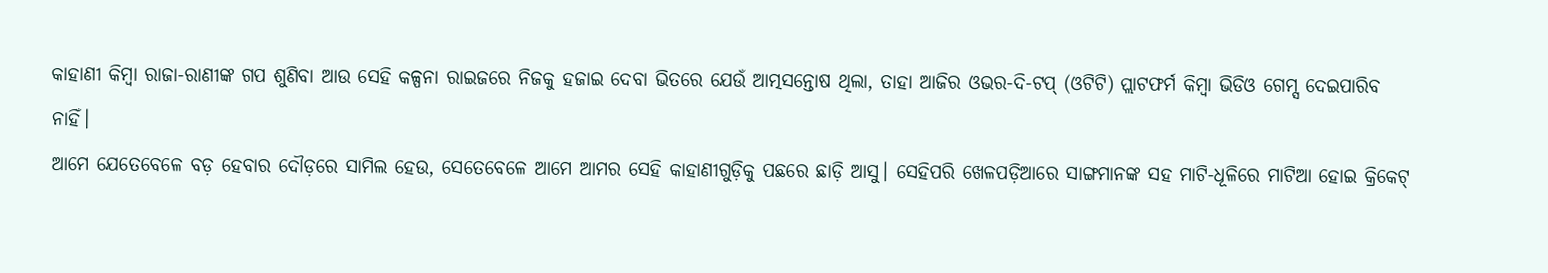କାହାଣୀ କିମ୍ବା ରାଜା-ରାଣୀଙ୍କ ଗପ ଶୁଣିବା ଆଉ ସେହି କଳ୍ପନା ରାଇଜରେ ନିଜକୁ ହଜାଇ ଦେବା ଭିତରେ ଯେଉଁ ଆତ୍ମସନ୍ତୋଷ ଥିଲା, ତାହା ଆଜିର ଓଭର-ଦି-ଟପ୍ (ଓଟିଟି) ପ୍ଲାଟଫର୍ମ କିମ୍ବା ଭିଡିଓ ଗେମ୍ସ ଦେଇପାରିବ ନାହିଁ।
ଆମେ ଯେତେବେଳେ ବଡ଼ ହେବାର ଦୌଡ଼ରେ ସାମିଲ ହେଉ, ସେତେବେଳେ ଆମେ ଆମର ସେହି କାହାଣୀଗୁଡ଼ିକୁ ପଛରେ ଛାଡ଼ି ଆସୁ। ସେହିପରି ଖେଳପଡ଼ିଆରେ ସାଙ୍ଗମାନଙ୍କ ସହ ମାଟି-ଧୂଳିରେ ମାଟିଆ ହୋଇ କ୍ରିକେଟ୍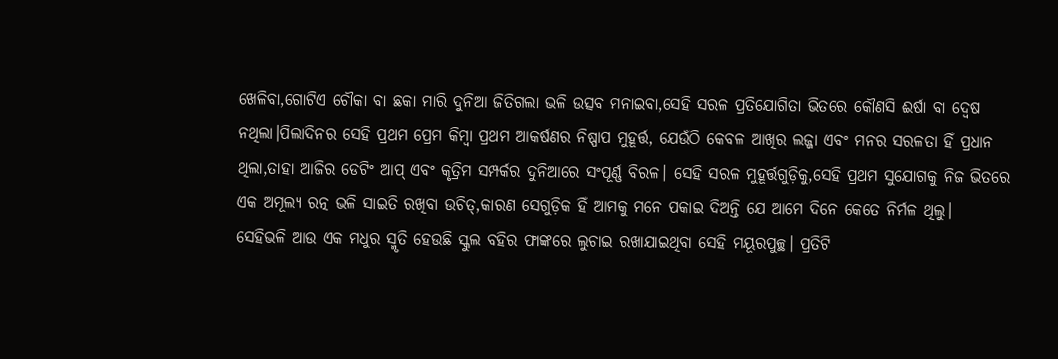ଖେଳିବା,ଗୋଟିଏ ଚୌକା ବା ଛକା ମାରି ଦୁନିଆ ଜିତିଗଲା ଭଳି ଉତ୍ସବ ମନାଇବା,ସେହି ସରଳ ପ୍ରତିଯୋଗିତା ଭିତରେ କୌଣସି ଈର୍ଷା ବା ଦ୍ୱେଷ ନଥିଲା।ପିଲାଦିନର ସେହି ପ୍ରଥମ ପ୍ରେମ କିମ୍ବା ପ୍ରଥମ ଆକର୍ଷଣର ନିଷ୍ପାପ ମୁହୂର୍ତ୍ତ, ଯେଉଁଠି କେବଳ ଆଖିର ଲଜ୍ଜା ଏବଂ ମନର ସରଳତା ହିଁ ପ୍ରଧାନ ଥିଲା,ତାହା ଆଜିର ଡେଟିଂ ଆପ୍ ଏବଂ କୃତ୍ରିମ ସମ୍ପର୍କର ଦୁନିଆରେ ସଂପୂର୍ଣ୍ଣ ବିରଳ। ସେହି ସରଳ ମୁହୂର୍ତ୍ତଗୁଡ଼ିକୁ,ସେହି ପ୍ରଥମ ସୁଯୋଗକୁ ନିଜ ଭିତରେ ଏକ ଅମୂଲ୍ୟ ରତ୍ନ ଭଳି ସାଇତି ରଖିବା ଉଚିତ୍,କାରଣ ସେଗୁଡ଼ିକ ହିଁ ଆମକୁ ମନେ ପକାଇ ଦିଅନ୍ତି ଯେ ଆମେ ଦିନେ କେତେ ନିର୍ମଳ ଥିଲୁ।
ସେହିଭଳି ଆଉ ଏକ ମଧୁର ସ୍ମୃତି ହେଉଛି ସ୍କୁଲ ବହିର ଫାଙ୍କରେ ଲୁଚାଇ ରଖାଯାଇଥିବା ସେହି ମୟୂରପୁଚ୍ଛ। ପ୍ରତିଟି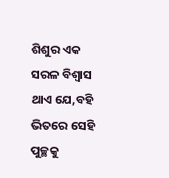ଶିଶୁର ଏକ ସରଳ ବିଶ୍ୱାସ ଥାଏ ଯେ,ବହି ଭିତରେ ସେହି ପୁଚ୍ଛକୁ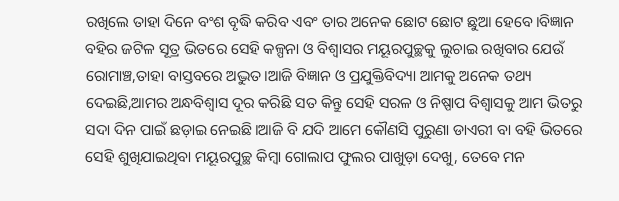ରଖିଲେ ତାହା ଦିନେ ବଂଶ ବୃଦ୍ଧି କରିବ ଏବଂ ତାର ଅନେକ ଛୋଟ ଛୋଟ ଛୁଆ ହେବେ।ବିଜ୍ଞାନ ବହିର ଜଟିଳ ସୂତ୍ର ଭିତରେ ସେହି କଳ୍ପନା ଓ ବିଶ୍ୱାସର ମୟୂରପୁଚ୍ଛକୁ ଲୁଚାଇ ରଖିବାର ଯେଉଁ ରୋମାଞ୍ଚ,ତାହା ବାସ୍ତବରେ ଅଦ୍ଭୁତ।ଆଜି ବିଜ୍ଞାନ ଓ ପ୍ରଯୁକ୍ତିବିଦ୍ୟା ଆମକୁ ଅନେକ ତଥ୍ୟ ଦେଇଛି,ଆମର ଅନ୍ଧବିଶ୍ୱାସ ଦୂର କରିଛି ସତ କିନ୍ତୁ ସେହି ସରଳ ଓ ନିଷ୍ପାପ ବିଶ୍ୱାସକୁ ଆମ ଭିତରୁ ସଦା ଦିନ ପାଇଁ ଛଡ଼ାଇ ନେଇଛି।ଆଜି ବି ଯଦି ଆମେ କୌଣସି ପୁରୁଣା ଡାଏରୀ ବା ବହି ଭିତରେ ସେହି ଶୁଖିଯାଇଥିବା ମୟୂରପୁଚ୍ଛ କିମ୍ବା ଗୋଲାପ ଫୁଲର ପାଖୁଡ଼ା ଦେଖୁ, ତେବେ ମନ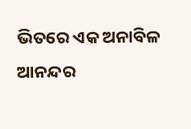ଭିତରେ ଏକ ଅନାବିଳ ଆନନ୍ଦର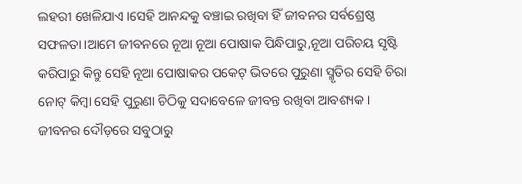ଲହରୀ ଖେଳିଯାଏ।ସେହି ଆନନ୍ଦକୁ ବଞ୍ଚାଇ ରଖିବା ହିଁ ଜୀବନର ସର୍ବଶ୍ରେଷ୍ଠ ସଫଳତା।ଆମେ ଜୀବନରେ ନୂଆ ନୂଆ ପୋଷାକ ପିନ୍ଧିପାରୁ,ନୂଆ ପରିଚୟ ସୃଷ୍ଟି କରିପାରୁ କିନ୍ତୁ ସେହି ନୂଆ ପୋଷାକର ପକେଟ୍ ଭିତରେ ପୁରୁଣା ସ୍ମୃତିର ସେହି ଚିରା ନୋଟ୍ କିମ୍ବା ସେହି ପୁରୁଣା ଚିଠିକୁ ସଦାବେଳେ ଜୀବନ୍ତ ରଖିବା ଆବଶ୍ୟକ।
ଜୀବନର ଦୌଡ଼ରେ ସବୁଠାରୁ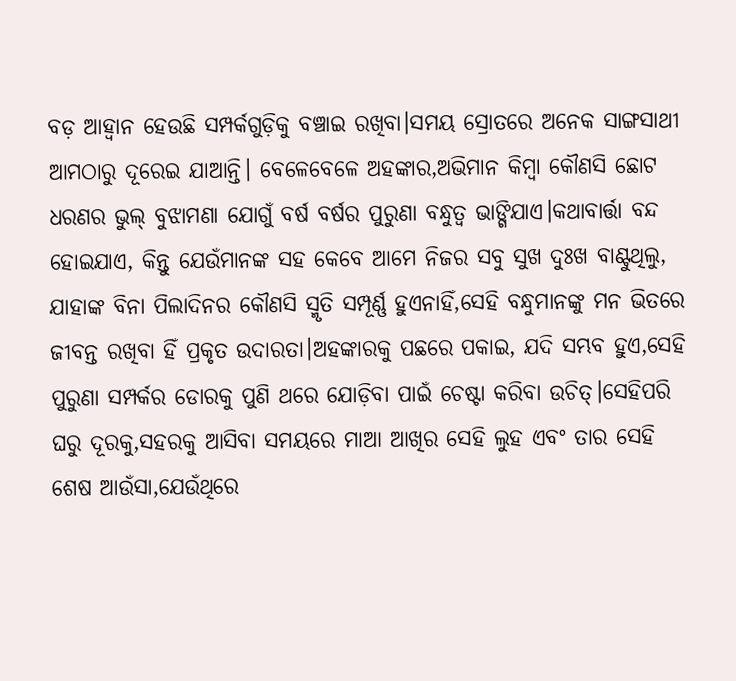ବଡ଼ ଆହ୍ୱାନ ହେଉଛି ସମ୍ପର୍କଗୁଡ଼ିକୁ ବଞ୍ଚାଇ ରଖିବା।ସମୟ ସ୍ରୋତରେ ଅନେକ ସାଙ୍ଗସାଥୀ ଆମଠାରୁ ଦୂରେଇ ଯାଆନ୍ତି। ବେଳେବେଳେ ଅହଙ୍କାର,ଅଭିମାନ କିମ୍ବା କୌଣସି ଛୋଟ ଧରଣର ଭୁଲ୍ ବୁଝାମଣା ଯୋଗୁଁ ବର୍ଷ ବର୍ଷର ପୁରୁଣା ବନ୍ଧୁତ୍ୱ ଭାଙ୍ଗିଯାଏ।କଥାବାର୍ତ୍ତା ବନ୍ଦ ହୋଇଯାଏ, କିନ୍ତୁ ଯେଉଁମାନଙ୍କ ସହ କେବେ ଆମେ ନିଜର ସବୁ ସୁଖ ଦୁଃଖ ବାଣ୍ଟୁଥିଲୁ, ଯାହାଙ୍କ ବିନା ପିଲାଦିନର କୌଣସି ସ୍ମୃତି ସମ୍ପୂର୍ଣ୍ଣ ହୁଏନାହିଁ,ସେହି ବନ୍ଧୁମାନଙ୍କୁ ମନ ଭିତରେ ଜୀବନ୍ତ ରଖିବା ହିଁ ପ୍ରକୃତ ଉଦାରତା।ଅହଙ୍କାରକୁ ପଛରେ ପକାଇ, ଯଦି ସମ୍ଭବ ହୁଏ,ସେହି ପୁରୁଣା ସମ୍ପର୍କର ଡୋରକୁ ପୁଣି ଥରେ ଯୋଡ଼ିବା ପାଇଁ ଚେଷ୍ଟା କରିବା ଉଚିତ୍।ସେହିପରି ଘରୁ ଦୂରକୁ,ସହରକୁ ଆସିବା ସମୟରେ ମାଆ ଆଖିର ସେହି ଲୁହ ଏବଂ ତାର ସେହି ଶେଷ ଆଉଁସା,ଯେଉଁଥିରେ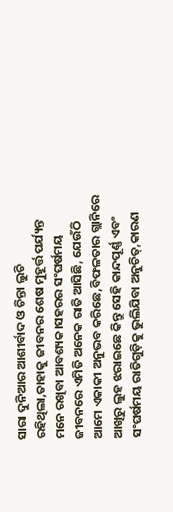ସାରା ଦୁନିଆର ଆଶୀର୍ବାଦ ଓ ଚିନ୍ତା ଲୁଚି ରହିଥିଲା,ତାହାକୁ ଜୀବନର ଶେଷ ମୁହୂର୍ତ୍ତ ପର୍ଯ୍ୟନ୍ତ ମନେ ରଖିବା ଆବଶ୍ୟକ।ସହରର ସଂଘର୍ଷମୟ ଜୀବନରେ ଏମିତି ଅନେକ ରାତି ଆସିଛି, ଯେଉଁଠି ଆମେ ଏକାକୀ ଅନୁଭବ କରିଛେ,ବିଫଳତାର ଗ୍ଲାନିରେ ଆଖିରୁ ଲୁହ ଝରାଇଛେ କିନ୍ତୁ ସେହି କାନ୍ଦପୂର୍ଣ୍ଣ ଏବଂ ସଂଘର୍ଷମୟ ରାତିଗୁଡ଼ିକୁ ଭୁଲିଯିବା ଅନୁଚିତ୍,କାରଣ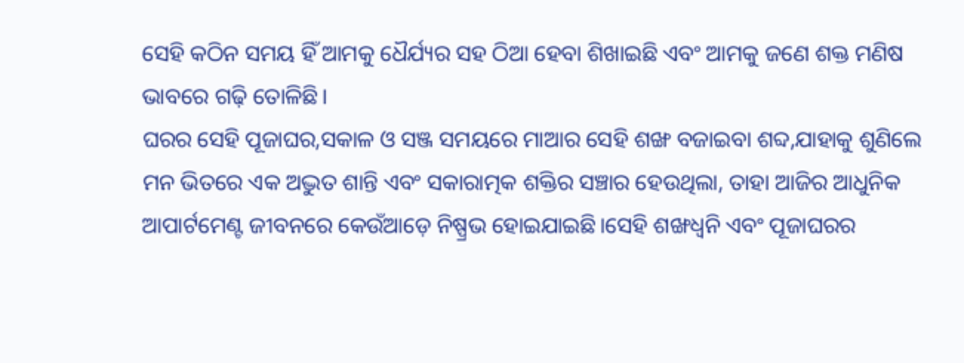ସେହି କଠିନ ସମୟ ହିଁ ଆମକୁ ଧୈର୍ଯ୍ୟର ସହ ଠିଆ ହେବା ଶିଖାଇଛି ଏବଂ ଆମକୁ ଜଣେ ଶକ୍ତ ମଣିଷ ଭାବରେ ଗଢ଼ି ତୋଳିଛି।
ଘରର ସେହି ପୂଜାଘର,ସକାଳ ଓ ସଞ୍ଜ ସମୟରେ ମାଆର ସେହି ଶଙ୍ଖ ବଜାଇବା ଶବ୍ଦ,ଯାହାକୁ ଶୁଣିଲେ ମନ ଭିତରେ ଏକ ଅଦ୍ଭୁତ ଶାନ୍ତି ଏବଂ ସକାରାତ୍ମକ ଶକ୍ତିର ସଞ୍ଚାର ହେଉଥିଲା, ତାହା ଆଜିର ଆଧୁନିକ ଆପାର୍ଟମେଣ୍ଟ ଜୀବନରେ କେଉଁଆଡ଼େ ନିଷ୍ପ୍ରଭ ହୋଇଯାଇଛି।ସେହି ଶଙ୍ଖଧ୍ୱନି ଏବଂ ପୂଜାଘରର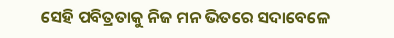ସେହି ପବିତ୍ରତାକୁ ନିଜ ମନ ଭିତରେ ସଦାବେଳେ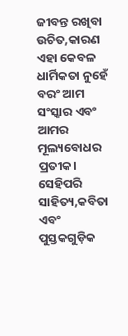ଜୀବନ୍ତ ରଖିବା ଉଚିତ,କାରଣ ଏହା କେବଳ ଧାର୍ମିକତା ନୁହେଁ ବରଂ ଆମ ସଂସ୍କାର ଏବଂ ଆମର ମୂଲ୍ୟବୋଧର ପ୍ରତୀକ।
ସେହିପରି ସାହିତ୍ୟ,କବିତା ଏବଂ ପୁସ୍ତକଗୁଡ଼ିକ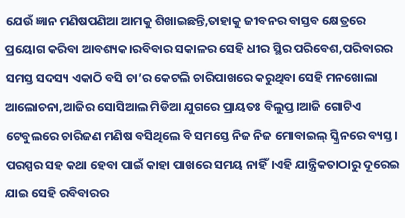ଯେଉଁ ଜ୍ଞାନ ମଣିଷପଣିଆ ଆମକୁ ଶିଖାଇଛନ୍ତି,ତାହାକୁ ଜୀବନର ବାସ୍ତବ କ୍ଷେତ୍ରରେ ପ୍ରୟୋଗ କରିବା ଆବଶ୍ୟକ।ରବିବାର ସକାଳର ସେହି ଧୀର ସ୍ଥିର ପରିବେଶ,ପରିବାରର ସମସ୍ତ ସଦସ୍ୟ ଏକାଠି ବସି ଚା’ର କେଟଲି ଚାରିପାଖରେ କରୁଥିବା ସେହି ମନଖୋଲା ଆଲୋଚନା,ଆଜିର ସୋସିଆଲ ମିଡିଆ ଯୁଗରେ ପ୍ରାୟତଃ ବିଲୁପ୍ତ।ଆଜି ଗୋଟିଏ ଟେବୁଲରେ ଚାରିଜଣ ମଣିଷ ବସିଥିଲେ ବି ସମସ୍ତେ ନିଜ ନିଜ ମୋବାଇଲ୍ ସ୍କ୍ରିନରେ ବ୍ୟସ୍ତ। ପରସ୍ପର ସହ କଥା ହେବା ପାଇଁ କାହା ପାଖରେ ସମୟ ନାହିଁ।ଏହି ଯାନ୍ତ୍ରିକତାଠାରୁ ଦୂରେଇ ଯାଇ ସେହି ରବିବାରର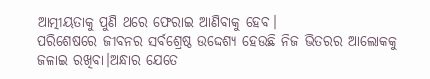ଆତ୍ମୀୟତାକୁ ପୁଣି ଥରେ ଫେରାଇ ଆଣିବାକୁ ହେବ।
ପରିଶେଷରେ ଜୀବନର ସର୍ବଶ୍ରେଷ୍ଠ ଉଦ୍ଦେଶ୍ୟ ହେଉଛି ନିଜ ଭିତରର ଆଲୋକକୁ ଜଳାଇ ରଖିବା।ଅନ୍ଧାର ଯେତେ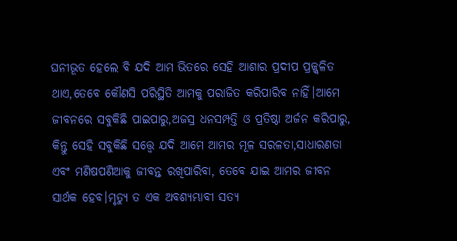ଘନୀଭୂତ ହେଲେ ବି ଯଦି ଆମ ଭିତରେ ସେହି ଆଶାର ପ୍ରଦୀପ ପ୍ରଜ୍ଜ୍ୱଳିତ ଥାଏ,ତେବେ କୌଣସି ପରିସ୍ଥିତି ଆମକୁ ପରାଜିତ କରିପାରିବ ନାହିଁ।ଆମେ ଜୀବନରେ ସବୁକିଛି ପାଇପାରୁ,ଅଜସ୍ର ଧନସମ୍ପତ୍ତି ଓ ପ୍ରତିଷ୍ଠା ଅର୍ଜନ କରିପାରୁ, କିନ୍ତୁ ସେହି ସବୁକିଛି ସତ୍ତ୍ୱେ ଯଦି ଆମେ ଆମର ମୂଳ ସରଳତା,ସାଧାରଣତା ଏବଂ ମଣିଷପଣିଆକୁ ଜୀବନ୍ତ ରଖିପାରିବା, ତେବେ ଯାଇ ଆମର ଜୀବନ ସାର୍ଥକ ହେବ।ମୃତ୍ୟୁ ତ ଏକ ଅବଶ୍ୟମ୍ଭାବୀ ସତ୍ୟ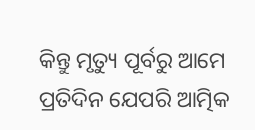କିନ୍ତୁ ମୃତ୍ୟୁ ପୂର୍ବରୁ ଆମେ ପ୍ରତିଦିନ ଯେପରି ଆତ୍ମିକ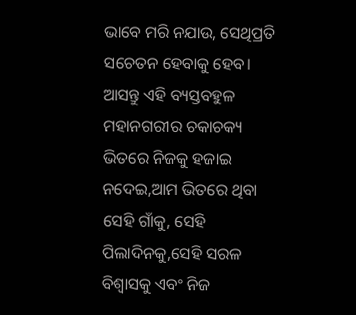ଭାବେ ମରି ନଯାଉ, ସେଥିପ୍ରତି ସଚେତନ ହେବାକୁ ହେବ। ଆସନ୍ତୁ ଏହି ବ୍ୟସ୍ତବହୁଳ ମହାନଗରୀର ଚକାଚକ୍ୟ ଭିତରେ ନିଜକୁ ହଜାଇ ନଦେଇ,ଆମ ଭିତରେ ଥିବା ସେହି ଗାଁକୁ, ସେହି ପିଲାଦିନକୁ,ସେହି ସରଳ ବିଶ୍ୱାସକୁ ଏବଂ ନିଜ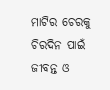ମାଟିର ଚେରକୁ ଚିରଦିନ ପାଇଁ ଜୀବନ୍ତ ଓ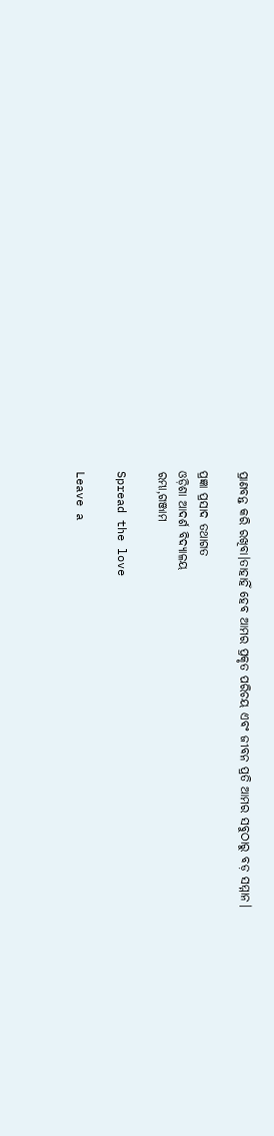ପ୍ରାଣବନ୍ତ କରି ରଖିବା।ତାହାହିଁ ହେବ ଆମର ପ୍ରକୃତ ପରିଚୟ ଏବଂ ଜୀବନ ପ୍ରତି ଆମର ସବୁଠାରୁ ବଡ଼ ସମ୍ମାନ।

ପ୍ରଜ୍ଞା ପ୍ରସାଦ ତଥାଗତ
ଓଡ଼ିଶା ଆଦର୍ଶ ବିଦ୍ୟାଳୟ
ରମ୍ଭା,ଗଞ୍ଜାମ

Spread the love

Leave a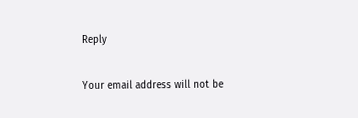Reply

Your email address will not be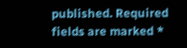published. Required fields are marked *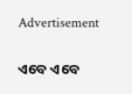Advertisement

ଏବେ ଏବେ